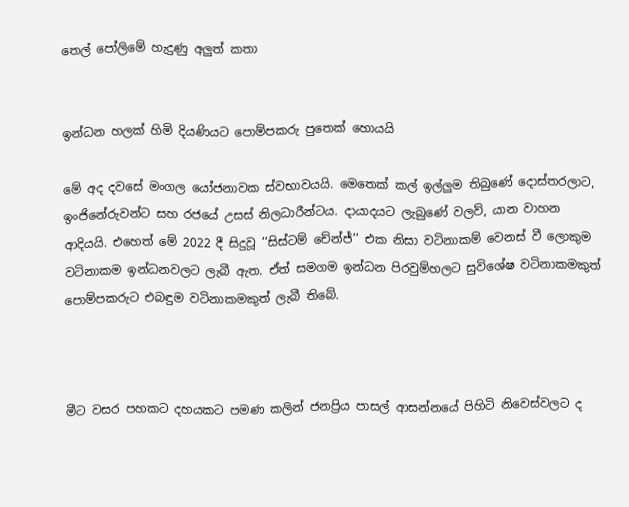තෙල් පෝලිමේ හැදුණු අලුත් කතා


ඉන්ධන හලක් හිමි දියණියට පොම්පකරු පුතෙක් හොයයි

මේ අද දවසේ මංගල යෝජනාවක ස්වභාවයයි. මෙතෙක් කල් ඉල්ලුම තිබුණේ දොස්තරලාට, ඉංජිනේරුවන්ට සහ රජයේ උසස් නිලධාරීන්ටය. දායාදයට ලැබුණේ වලව්, යාන වාහන ආදියයි. එහෙත් මේ 2022 දී සිදුවූ ‘‘සිස්ටම් චේන්ජ්’’ එක නිසා වටිනාකම් වෙනස් වී ලොකුම වටිනාකම ඉන්ධනවලට ලැබී ඇත. ඒත් සමගම ඉන්ධන පිරවුම්හලට සුවිශේෂ වටිනාකමකුත් පොම්පකරුට එබඳුම වටිනාකමකුත් ලැබී තිබේ.



මීට වසර පහකට දහයකට පමණ කලින් ජනප්‍රිය පාසල් ආසන්නයේ පිහිටි නිවෙස්වලට ද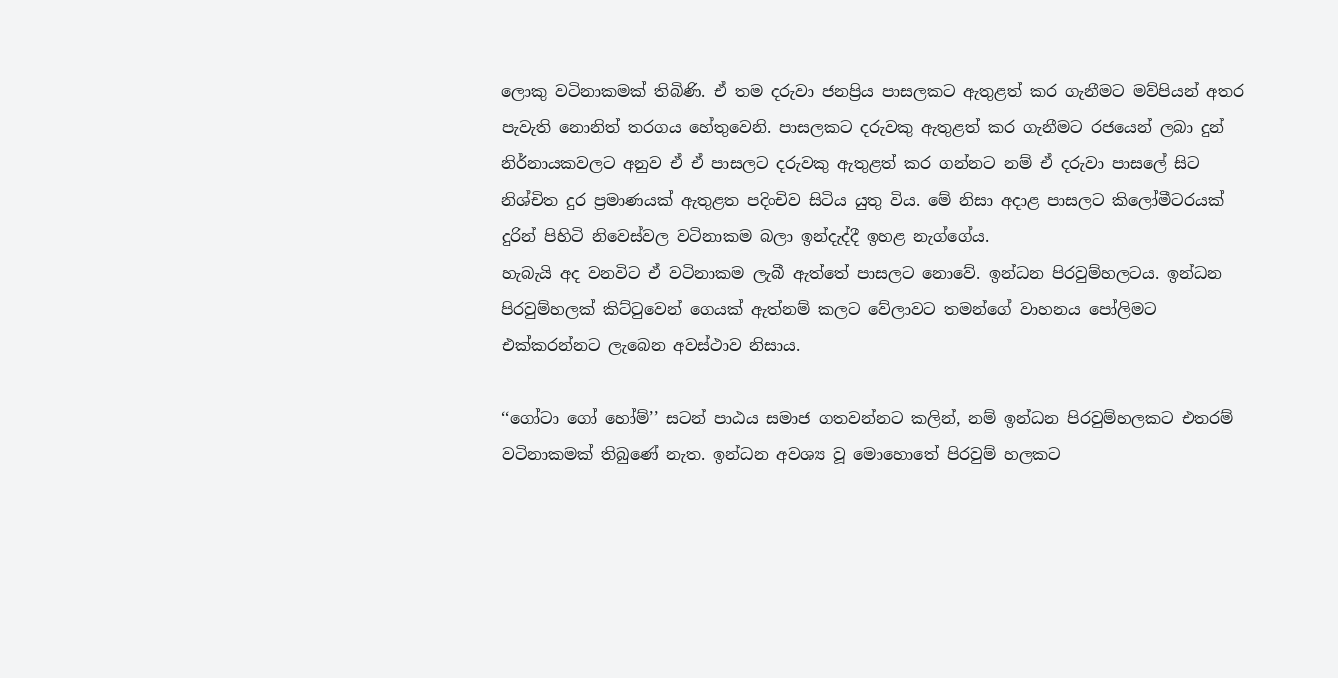ලොකු වටිනාකමක් තිබිණි. ඒ තම දරුවා ජනප්‍රිය පාසලකට ඇතුළත් කර ගැනීමට මව්පියන් අතර පැවැති නොනිත් තරගය හේතුවෙනි. පාසලකට දරුවකු ඇතුළත් කර ගැනීමට රජයෙන් ලබා දුන් නිර්නායකවලට අනුව ඒ ඒ පාසලට දරුවකු ඇතුළත් කර ගන්නට නම් ඒ දරුවා පාසලේ සිට නිශ්චිත දුර ප්‍රමාණයක් ඇතුළත පදිංචිව සිටිය යුතු විය. මේ නිසා අදාළ පාසලට කිලෝමීටරයක් දුරින් පිහිටි නිවෙස්වල වටිනාකම බලා ඉන්දැද්දී ඉහළ නැග්ගේය.
හැබැයි අද වනවිට ඒ වටිනාකම ලැබී ඇත්තේ පාසලට නොවේ. ඉන්ධන පිරවුම්හලටය. ඉන්ධන පිරවුම්හලක් කිට්ටුවෙන් ගෙයක් ඇත්නම් කලට වේලාවට තමන්ගේ වාහනය පෝලිමට එක්කරන්නට ලැබෙන අවස්ථාව නිසාය.

‘‘ගෝටා ගෝ හෝම්’’ සටන් පාඨය සමාජ ගතවන්නට කලින්, නම් ඉන්ධන පිරවුම්හලකට එතරම් වටිනාකමක් තිබුණේ නැත. ඉන්ධන අවශ්‍ය වූ මොහොතේ පිරවුම් හලකට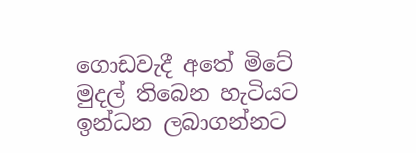ගොඩවැදී අතේ මිටේ මුදල් තිබෙන හැටියට ඉන්ධන ලබාගන්නට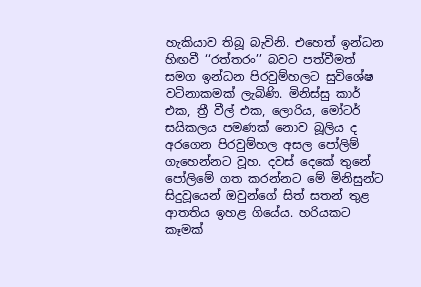හැකියාව තිබූ බැවිනි. එහෙත් ඉන්ධන හිඟවී ‘‘රත්තරං’’ බවට පත්වීමත් සමග ඉන්ධන පිරවුම්හලට සුවිශේෂ වටිනාකමක් ලැබිණි. මිනිස්සු කාර් එක, ත්‍රී වීල් එක, ලොරිය, මෝටර් සයිකලය පමණක් නොව බූලිය ද අරගෙන පිරවුම්හල අසල පෝලිම් ගැහෙන්නට වූහ. දවස් දෙකේ තුනේ පෝලිමේ ගත කරන්නට මේ මිනිසුන්ට සිදුවූයෙන් ඔවුන්ගේ සිත් සතන් තුළ ආතතිය ඉහළ ගියේය. හරියකට කෑමක්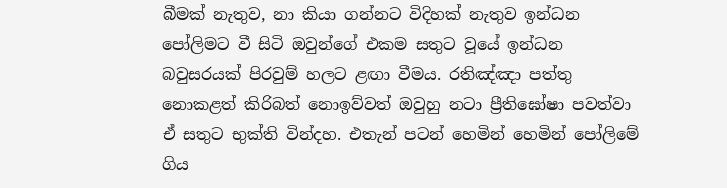බීමක් නැතුව, නා කියා ගන්නට විදිහක් නැතුව ඉන්ධන පෝලිමට වී සිටි ඔවුන්ගේ එකම සතුට වූයේ ඉන්ධන බවුසරයක් පිරවුම් හලට ළඟා වීමය. රතිඤ්ඤා පත්තු නොකළත් කිරිබත් නොඉව්වත් ඔවුහු නටා ප්‍රීතිඝෝෂා පවත්වා ඒ සතුට භුක්ති වින්දහ. එතැන් පටන් හෙමින් හෙමින් පෝලිමේ ගිය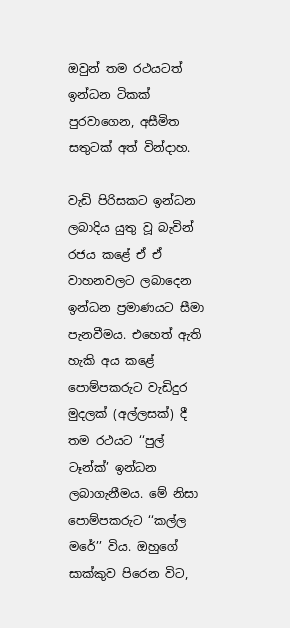ඔවුන් තම රථයටත් ඉන්ධන ටිකක් පුරවාගෙන, අසීමිත සතුටක් අත් වින්දාහ.

වැඩි පිරිසකට ඉන්ධන ලබාදිය යුතු වූ බැවින් රජය කළේ ඒ ඒ වාහනවලට ලබාදෙන ඉන්ධන ප්‍රමාණයට සීමා පැනවීමය. එහෙත් ඇති හැකි අය කළේ පොම්පකරුට වැඩිදුර මුදලක් (අල්ලසක්) දී තම රථයට ‘‘පුල් ටෑන්ක්’ ඉන්ධන ලබාගැනීමය. මේ නිසා පොම්පකරුට ‘‘කල්ල මරේ’’ විය. ඔහුගේ සාක්කුව පිරෙන විට,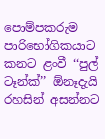පොම්පකරුම පාරිභෝගිකයාට කනට ළංවී ‘‘පුල් ටෑන්ක්’’ ඕනෑදැයි රහසින් අසන්නට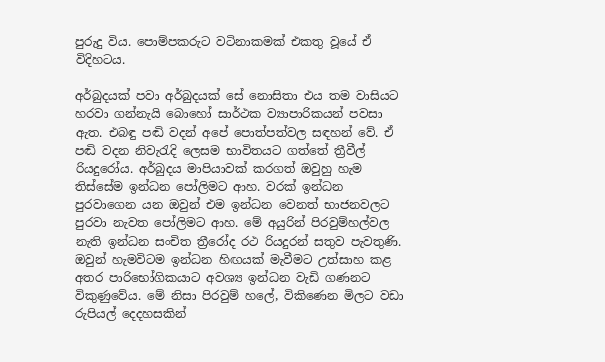පුරුදු විය. පොම්පකරුට වටිනාකමක් එකතු වූයේ ඒ විදිහටය.

අර්බුදයක් පවා අර්බුදයක් සේ නොසිතා එය තම වාසියට හරවා ගන්නැයි බොහෝ සාර්ථක ව්‍යාපාරිකයන් පවසා ඇත. එබඳු පඬි වදන් අපේ පොත්පත්වල සඳහන් වේ. ඒ පඬි වදන නිවැරැදි ලෙසම භාවිතයට ගත්තේ ත්‍රීවීල් රියදුරෝය. අර්බුදය මාපියාවක් කරගත් ඔවුහු හැම තිස්සේම ඉන්ධන පෝලිමට ආහ. වරක් ඉන්ධන පුරවාගෙන යන ඔවුන් එම ඉන්ධන වෙනත් භාජනවලට පුරවා නැවත පෝලිමට ආහ. මේ අයුරින් පිරවුම්හල්වල නැති ඉන්ධන සංචිත ත්‍රීරෝද රථ රියදුරන් සතුව පැවතුණි. ඔවුන් හැමවිටම ඉන්ධන හිඟයක් මැවීමට උත්සාහ කළ අතර පාරිභෝගිකයාට අවශ්‍ය ඉන්ධන වැඩි ගණනට විකුණුවේය. මේ නිසා පිරවුම් හලේ, විකිණෙන මිලට වඩා රුපියල් දෙදහසකින්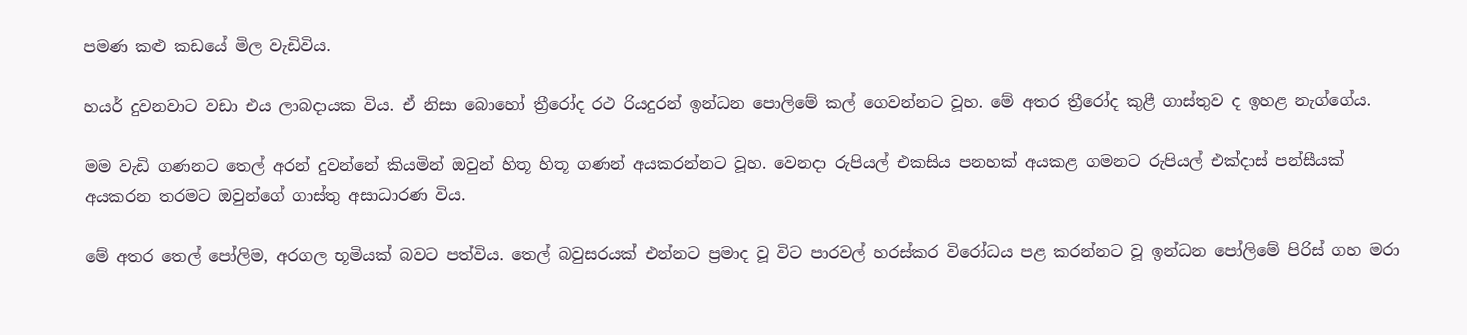පමණ කළු කඩයේ මිල වැඩිවිය.

හයර් දුවනවාට වඩා එය ලාබදායක විය. ඒ නිසා බොහෝ ත්‍රීරෝද රථ රියදුරන් ඉන්ධන පොලිමේ කල් ගෙවන්නට වූහ. මේ අතර ත්‍රීරෝද කුළී ගාස්තුව ද ඉහළ නැග්ගේය.

මම වැඩි ගණනට තෙල් අරන් දුවන්නේ කියමින් ඔවුන් හිතූ හිතූ ගණන් අයකරන්නට වූහ. වෙනදා රුපියල් එකසිය පනහක් අයකළ ගමනට රුපියල් එක්දාස් පන්සීයක් අයකරන තරමට ඔවුන්ගේ ගාස්තු අසාධාරණ විය.

මේ අතර තෙල් පෝලිම, අරගල භූමියක් බවට පත්විය. තෙල් බවුසරයක් එන්නට ප්‍රමාද වූ විට පාරවල් හරස්කර විරෝධය පළ කරන්නට වූ ඉන්ධන පෝලිමේ පිරිස් ගහ මරා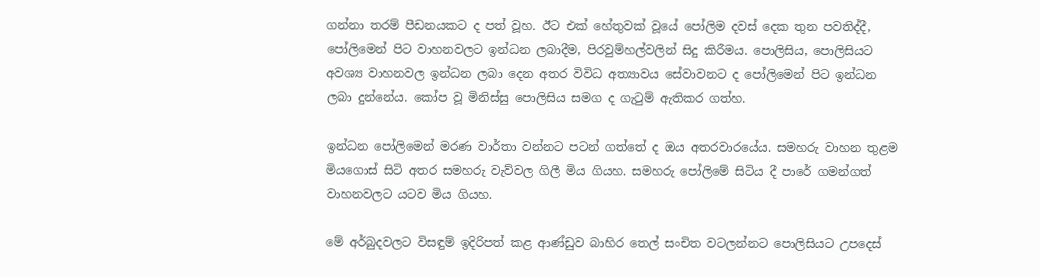ගන්නා තරම් පීඩනයකට ද පත් වූහ. ඊට එක් හේතුවක් වූයේ පෝලිම දවස් දෙක තුන පවතිද්දී, පෝලිමෙන් පිට වාහනවලට ඉන්ධන ලබාදීම, පිරවුම්හල්වලින් සිදු කිරීමය. පොලිසිය, පොලිසියට අවශ්‍ය වාහනවල ඉන්ධන ලබා දෙන අතර විවිධ අත්‍යාවය සේවාවනට ද පෝලිමෙන් පිට ඉන්ධන ලබා දුන්නේය. කෝප වූ මිනිස්සු පොලිසිය සමග ද ගැටුම් ඇතිකර ගත්හ.

ඉන්ධන පෝලිමෙන් මරණ වාර්තා වන්නට පටන් ගත්තේ ද ඔය අතරවාරයේය. සමහරු වාහන තුළම මියගොස් සිටි අතර සමහරු වැව්වල ගිලී මිය ගියහ. සමහරු පෝලිමේ සිටිය දී පාරේ ගමන්ගත් වාහනවලට යටව මිය ගියහ.

මේ අර්බුදවලට විසඳුම් ඉදිරිපත් කළ ආණ්ඩුව බාහිර තෙල් සංචිත වටලන්නට පොලිසියට උපදෙස්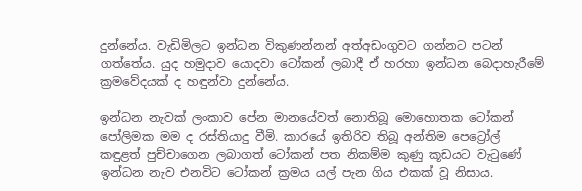දුන්නේය. වැඩිමිලට ඉන්ධන විකුණන්නන් අත්අඩංගුවට ගන්නට පටන් ගත්තේය. යුද හමුදාව යොදවා ටෝකන් ලබාදී ඒ හරහා ඉන්ධන බෙදාහැරීමේ ක්‍රමවේදයක් ද හඳුන්වා දුන්නේය.

ඉන්ධන නැවක් ලංකාව පේන මානයේවත් නොතිබූ මොහොතක ටෝකන් පෝලිමක මම ද රස්තියාදු වීමි. කාරයේ ඉතිරිව තිබූ අන්තිම පෙට්‍රෝල් කඳුළත් පුච්චාගෙන ලබාගත් ටෝකන් පත නිකම්ම කුණු කූඩයට වැටුණේ ඉන්ධන නැව එනවිට ටෝකන් ක්‍රමය යල් පැන ගිය එකක් වූ නිසාය.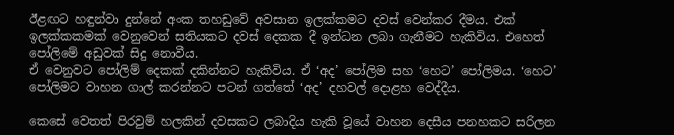ඊළඟට හඳුන්වා දුන්නේ අංක තහඩුවේ අවසාන ඉලක්කමට දවස් වෙන්කර දීමය. එක් ඉලක්කකමක් වෙනුවෙන් සතියකට දවස් දෙකක දී ඉන්ධන ලබා ගැනීමට හැකිවිය. එහෙත් පෝලිමේ අඩුවක් සිදු නොවීය.
ඒ වෙනුවට පෝලිම් දෙකක් දකින්නට හැකිවිය. ඒ ‘අද’ පෝලිම සහ ‘හෙට’ පෝලිමය. ‘හෙට’ පෝලිමට වාහන ගාල් කරන්නට පටන් ගත්තේ ‘අද’ දහවල් දොළහ වෙද්දීය.

කෙසේ වෙතත් පිරවුම් හලකින් දවසකට ලබාදිය හැකි වූයේ වාහන දෙසීය පනහකට සරිලන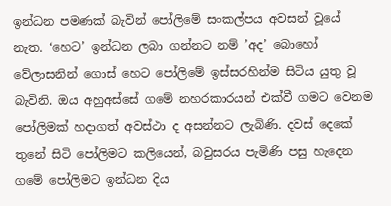ඉන්ධන පමණක් බැවින් පෝලිමේ සංකල්පය අවසන් වූයේ නැත. ‘හෙට’ ඉන්ධන ලබා ගන්නට නම් ’අද’ බොහෝ වේලාසනින් ගොස් හෙට පෝලිමේ ඉස්සරහින්ම සිටිය යුතු වූ බැවිනි. ඔය අහුඅස්සේ ගමේ නහරකාරයන් එක්වී ගමට වෙනම පෝලිමක් හදාගත් අවස්ථා ද අසන්නට ලැබිණි. දවස් දෙකේ තුනේ සිටි පෝලිමට කලියෙන්, බවුසරය පැමිණි පසු හැදෙන ගමේ පෝලිමට ඉන්ධන දිය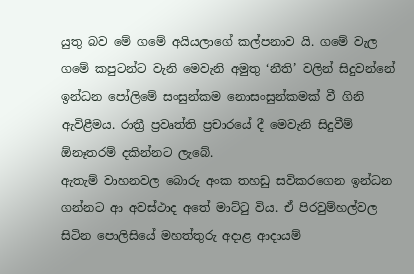යුතු බව මේ ගමේ අයියලාගේ කල්පනාව යි. ගමේ වැල ගමේ කපුටන්ට වැනි මෙවැනි අමුතු ‘නීති’ වලින් සිදුවන්නේ ඉන්ධන පෝලිමේ සංසුන්කම නොසංසුන්කමක් වී ගිනි ඇවිළීමය. රාත්‍රී ප්‍රවෘත්ති ප්‍රචාරයේ දී මෙවැනි සිදුවීම් ඕනෑතරම් දකින්නට ලැබේ.
ඇතැම් වාහනවල බොරු අංක තහඩු සවිකරගෙන ඉන්ධන ගන්නට ආ අවස්ථාද අතේ මාට්ටු විය. ඒ පිරවුම්හල්වල සිටින පොලිසියේ මහත්තුරු අදාළ ආදායම්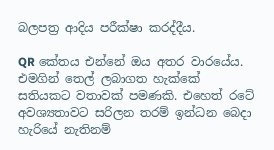බලපත්‍ර ආදිය පරීක්ෂා කරද්දීය.

QR කේතය එන්නේ ඔය අතර වාරයේය. එමගින් තෙල් ලබාගත හැක්කේ සතියකට වතාවක් පමණකි. එහෙත් රටේ අවශ්‍යතාවට සරිලන තරම් ඉන්ධන බෙදා හැරියේ නැතිනම්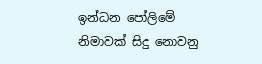ඉන්ධන පෝලිමේ නිමාවක් සිදු නොවනු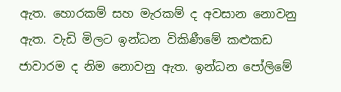ඇත. හොරකම් සහ මැරකම් ද අවසාන නොවනු ඇත. වැඩි මිලට ඉන්ධන විකිණීමේ කළුකඩ ජාවාරම ද නිම නොවනු ඇත. ඉන්ධන පෝලිමේ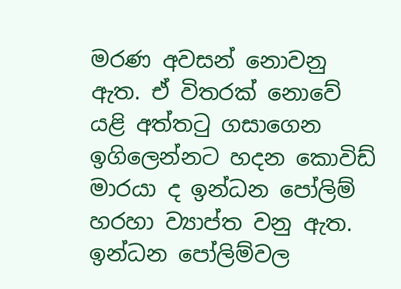මරණ අවසන් නොවනු ඇත. ඒ විතරක් නොවේ යළි අත්තටු ගසාගෙන ඉගිලෙන්නට හදන කොවිඩ් මාරයා ද ඉන්ධන පෝලිම් හරහා ව්‍යාප්ත වනු ඇත. ඉන්ධන පෝලිම්වල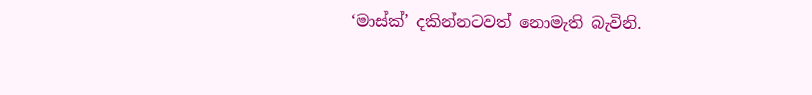‘මාස්ක්’ දකින්නටවත් නොමැති බැවිනි.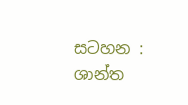සටහන :
ශාන්ත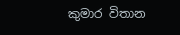කුමාර විතාන